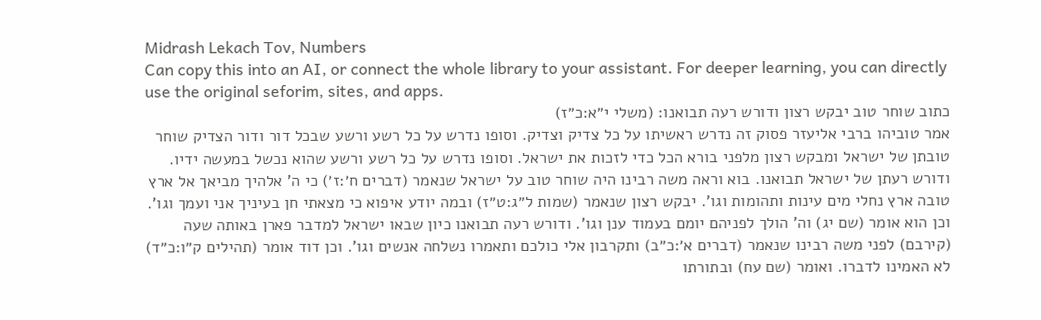Midrash Lekach Tov, Numbers
Can copy this into an AI, or connect the whole library to your assistant. For deeper learning, you can directly use the original seforim, sites, and apps.
כתוב שוחר טוב יבקש רצון ודורש רעה תבואנו: (משלי י״א:כ״ז)
אמר טוביהו ברבי אליעזר פסוק זה נדרש ראשיתו על כל צדיק וצדיק. וסופו נדרש על כל רשע ורשע שבכל דור ודור הצדיק שוחר טובתן של ישראל ומבקש רצון מלפני בורא הכל כדי לזכות את ישראל. וסופו נדרש על כל רשע ורשע שהוא נכשל במעשה ידיו. ודורש רעתן של ישראל תבואנו. בוא וראה משה רבינו היה שוחר טוב על ישראל שנאמר (דברים ח׳:ז׳) כי ה' אלהיך מביאך אל ארץ טובה ארץ נחלי מים עינות ותהומות וגו'. יבקש רצון שנאמר (שמות ל״ג:ט״ז) ובמה יודע איפוא כי מצאתי חן בעיניך אני ועמך וגו'. וכן הוא אומר (שם יג) וה' הולך לפניהם יומם בעמוד ענן וגו'. ודורש רעה תבואנו כיון שבאו ישראל למדבר פארן באותה שעה (קירבם) לפני משה רבינו שנאמר (דברים א׳:כ״ב) ותקרבון אלי כולכם ותאמרו נשלחה אנשים וגו'. וכן דוד אומר (תהילים ק״ו:כ״ד) לא האמינו לדברו. ואומר (שם עח) ובתורתו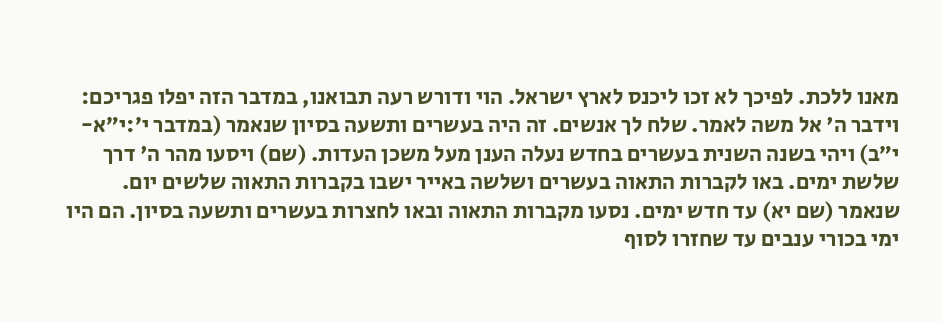מאנו ללכת. לפיכך לא זכו ליכנס לארץ ישראל. הוי ודורש רעה תבואנו, במדבר הזה יפלו פגריכם:
וידבר ה' אל משה לאמר. שלח לך אנשים. זה היה בעשרים ותשעה בסיון שנאמר (במדבר י׳:י״א-י״ב) ויהי בשנה השנית בעשרים בחדש נעלה הענן מעל משכן העדות. (שם) ויסעו מהר ה' דרך שלשת ימים. באו לקברות התאוה בעשרים ושלשה באייר ישבו בקברות התאוה שלשים יום. שנאמר (שם יא) עד חדש ימים. נסעו מקברות התאוה ובאו לחצרות בעשרים ותשעה בסיון. הם היו ימי בכורי ענבים עד שחזרו לסוף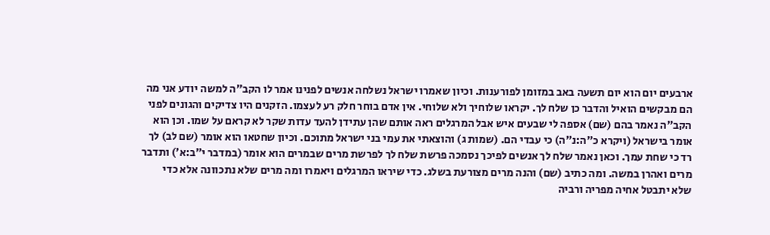ארבעים יום הוא יום תשעה באב במזומן לפורענות. וכיון שאמרו ישראל נשלחה אנשים לפנינו אמר לו הקב״ה למשה יודע אני מה הם מבקשים הואיל והדבר כן שלח לך. יקראו שלוחיך ולא שלוחי. אין אדם בוחר חלק רע לעצמו. הזקנים היו צדיקים והגונים לפני הקב״ה נאמר בהם (שם) אספה לי שבעים איש אבל המרגלים ראה אותם שהן עתידן להעד עדות שקר לא קראם על שמו. וכן הוא אומר בישראל (ויקרא כ״ה:נ״ה) כי עבדי הם. (שמות ג) והוצאתי את עמי בני ישראל מתוכם. וכיון שחטאו הוא אומר (שם לב) לך רד כי שחת עמך. וכאן נאמר שלח לך אנשים לפיכך נסמכה פרשת שלח לך לפרשת מרים שבמרים הוא אומר (במדבר י״ב:א׳) ותדבר מרים ואהרן במשה. ומה כתיב (שם) והנה מרים מצורעת בשלג. כדי שיראו המרגלים ויאמרו ומה מרים שלא נתכוונה אלא כדי שלא יתבטל אחיה מפריה ורביה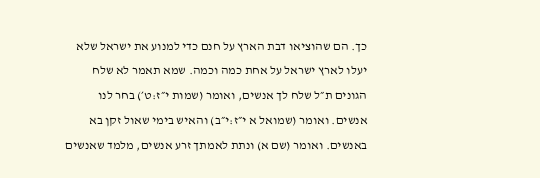כך. הם שהוציאו דבת הארץ על חנם כדי למנוע את ישראל שלא יעלו לארץ ישראל על אחת כמה וכמה. שמא תאמר לא שלח הגונים ת״ל שלח לך אנשים, ואומר (שמות י״ז:ט׳) בחר לנו אנשים. ואומר (שמואל א י״ז:י״ב) והאיש בימי שאול זקן בא באנשים. ואומר (שם א) ונתת לאמתך זרע אנשים, מלמד שאנשים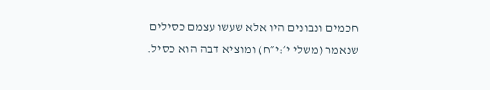חכמים ונבונים היו אלא שעשו עצמם כסילים שנאמר (משלי י׳:י״ח) ומוציא דבה הוא כסיל.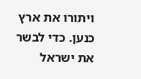ויתורו את ארץ כנען. כדי לבשר את ישראל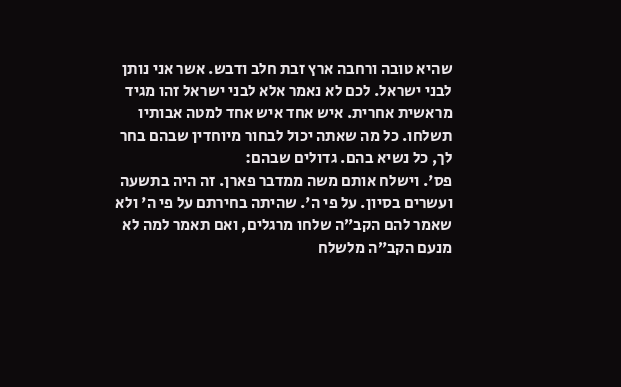שהיא טובה ורחבה ארץ זבת חלב ודבש. אשר אני נותן לבני ישראל. לכם לא נאמר אלא לבני ישראל זהו מגיד מראשית אחרית. איש אחד איש אחד למטה אבותיו תשלחו. כל מה שאתה יכול לבחור מיוחדין שבהם בחר לך, כל נשיא בהם. גדולים שבהם:
פס'. וישלח אותם משה ממדבר פארן. זה היה בתשעה ועשרים בסיון. על פי ה'. שהיתה בחירתם על פי ה' ולא שאמר להם הקב״ה שלחו מרגלים, ואם תאמר למה לא מנעם הקב״ה מלשלח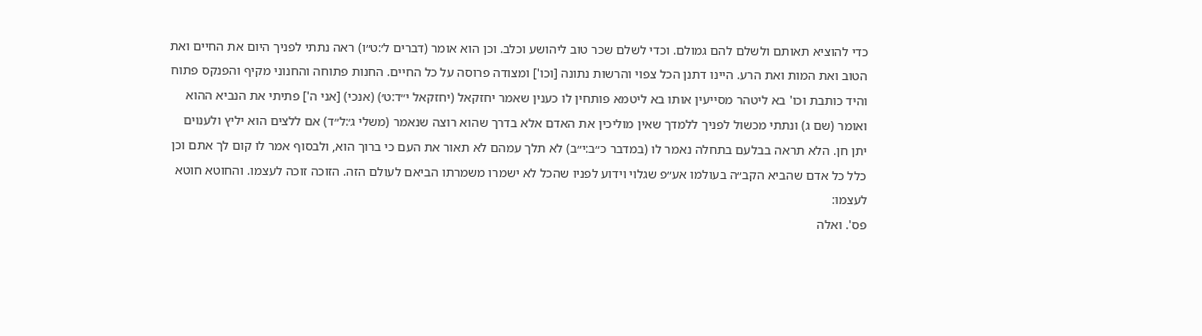כדי להוציא תאותם ולשלם להם גמולם. וכדי לשלם שכר טוב ליהושע וכלב. וכן הוא אומר (דברים ל׳:ט״ו) ראה נתתי לפניך היום את החיים ואת הטוב ואת המות ואת הרע. היינו דתנן הכל צפוי והרשות נתונה [וכו'] ומצודה פרוסה על כל החיים. החנות פתוחה והחנוני מקיף והפנקס פתוח והיד כותבת וכו' בא ליטהר מסייעין אותו בא ליטמא פותחין לו כענין שאמר יחזקאל (יחזקאל י״ד:ט׳) (אנכי) [אני ה'] פתיתי את הנביא ההוא ואומר (שם ג) ונתתי מכשול לפניך ללמדך שאין מוליכין את האדם אלא בדרך שהוא רוצה שנאמר (משלי ג׳:ל״ד) אם ללצים הוא יליץ ולענוים יתן חן. הלא תראה בבלעם בתחלה נאמר לו (במדבר כ״ב:י״ב) לא תלך עמהם לא תאור את העם כי ברוך הוא, ולבסוף אמר לו קום לך אתם וכן כלל כל אדם שהביא הקב״ה בעולמו אע״פ שגלוי וידוע לפניו שהכל לא ישמרו משמרתו הביאם לעולם הזה. הזוכה זוכה לעצמו. והחוטא חוטא לעצמו:
פס'. ואלה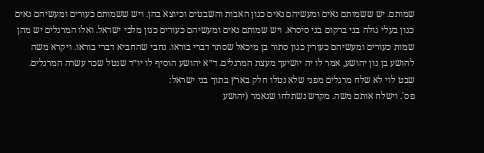שמותם. יש ששמותם נאים ומעשיהם נאים כגון האבות והשבטים וכיוצא בהן. ויש ששמותם כעורים ומעשיהם גאים כגון בעלי גולה בני ברקום בני סיסרא. ויש שמותם גאים ומעשיהם כעורים כגון מלכי ישראל. ואלו המרגלים יש מהן שמות כעורים ומעשיהם כעורין כגון סתור בן מיכאל שסתר דברי בוראו. נחבי שהחביא דברי בוראו. ויקרא משה להושע בן נון יהושע, אמר לו יה יושיעך מעצת המרגלים. ד״א יהושע הוסיף לו יו״ד שנטל שכר עשרה המרגלים. שבט לוי לא שלח מרגלים מפני שלא נטלו חלק בארץ בתוך בני ישראל:
פס'. וישלח אותם משה. מקדש נשתלחו שנאמר (יהושע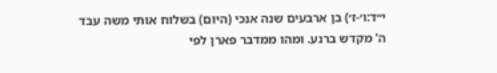י״ד:ו׳-ז׳) בן ארבעים שנה אנכי (היום) בשלוח אותי משה עבד ה' מקדש ברנע. ומהו ממדבר פארן לפי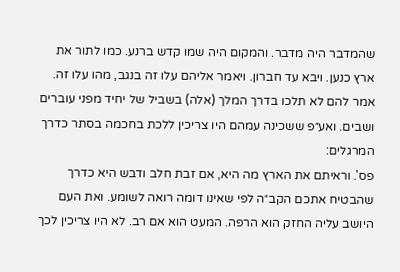שהמדבר היה מדבר. והמקום היה שמו קדש ברנע. כמו לתור את ארץ כנען. ויבא עד חברון. ויאמר אליהם עלו זה בנגב, מהו עלו זה. אמר להם לא תלכו בדרך המלך (אלה) בשביל של יחיד מפני עוברים ושבים. ואע״פ ששכינה עמהם היו צריכין ללכת בחכמה בסתר כדרך המרגלים:
פס'. וראיתם את הארץ מה היא, אם זבת חלב ודבש היא כדרך שהבטיח אתכם הקב״ה לפי שאינו דומה רואה לשומע. ואת העם היושב עליה החזק הוא הרפה. המעט הוא אם רב. לא היו צריכין לכך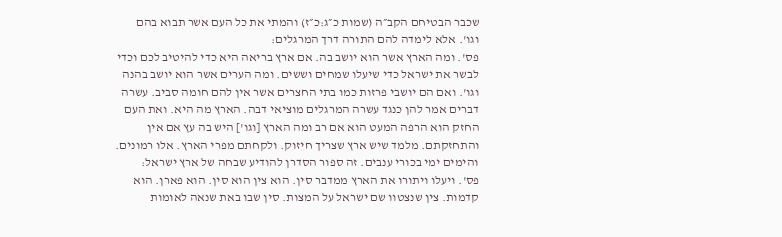שכבר הבטיחם הקב״ה (שמות כ״ג:כ״ז) והמתי את כל העם אשר תבוא בהם וגו'. אלא לימדה להם התורה דרך המרגלים:
פס'. ומה הארץ אשר הוא יושב בה. אם ארץ בריאה היא כדי להיטיב לכם וכדי לבשר את ישראל כדי שיעלו שמחים וששים. ומה הערים אשר הוא יושב בהנה וגו'. ואם הם יושבי פרזות כמו בתי החצרים אשר אין להם חומה סביב. עשרה דברים אמר להן כנגד עשרה המרגלים מוציאי דבה. הארץ מה היא. ואת העם החזק הוא הרפה המעט הוא אם רב ומה הארץ [וגו'] היש בה עץ אם אין והתחזקתם. מלמד שיש ארץ שצריך חיזוק. ולקחתם מפרי הארץ. אלו רמונים. והימים ימי בכורי ענבים. זה ספור הסדרן להודיע שבחה של ארץ ישראל:
פס'. ויעלו ויתורו את הארץ ממדבר סין. הוא צין הוא סין. הוא פארן. הוא קדמות. צין שנצטוו שם ישראל על המצות. סין שבו באת שנאה לאומות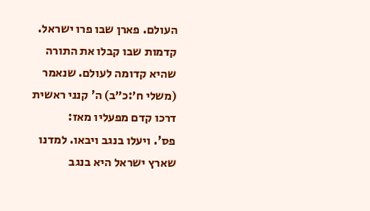העולם. פארן שבו פרו ישראל. קדמות שבו קבלו את התורה שהיא קדומה לעולם. שנאמר (משלי ח׳:כ״ב) ה' קנני ראשית דרכו קדם מפעליו מאז:
פס'. ויעלו בנגב ויבאו. למדנו שארץ ישראל היא בנגב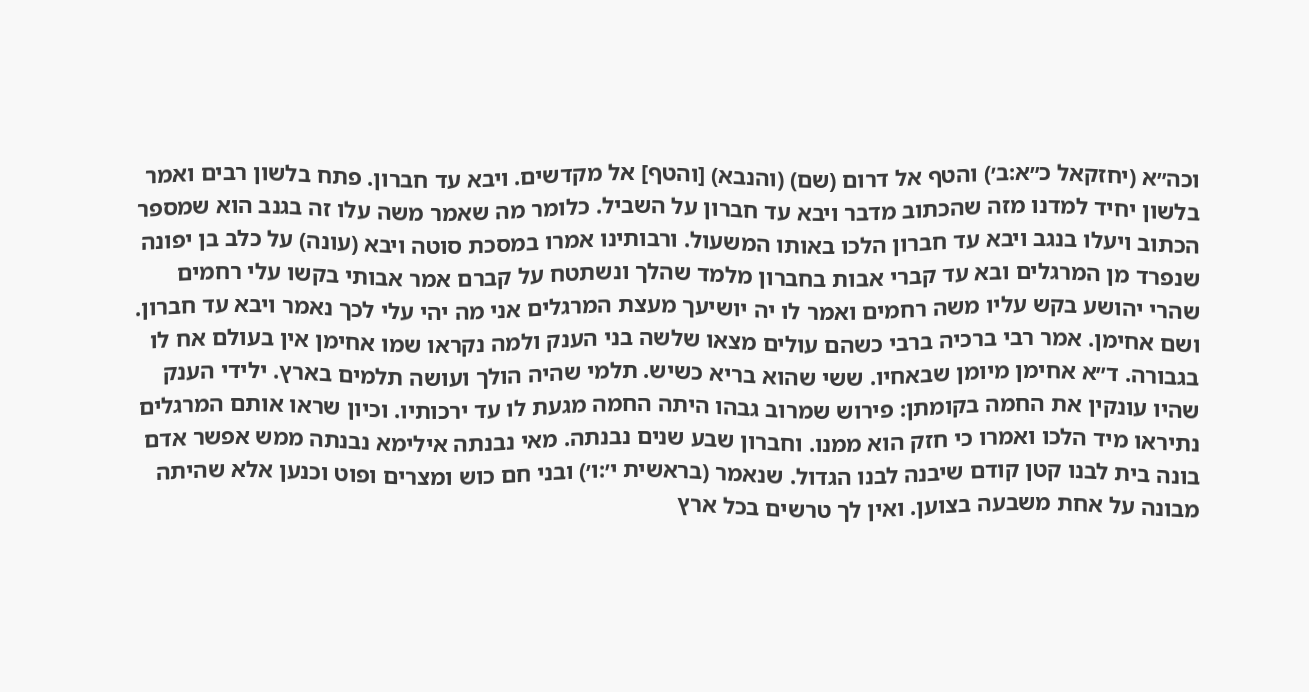וכה״א (יחזקאל כ״א:ב׳) והטף אל דרום (שם) (והנבא) [והטף] אל מקדשים. ויבא עד חברון. פתח בלשון רבים ואמר בלשון יחיד למדנו מזה שהכתוב מדבר ויבא עד חברון על השביל. כלומר מה שאמר משה עלו זה בגנב הוא שמספר הכתוב ויעלו בנגב ויבא עד חברון הלכו באותו המשעול. ורבותינו אמרו במסכת סוטה ויבא (עונה) על כלב בן יפונה שנפרד מן המרגלים ובא עד קברי אבות בחברון מלמד שהלך ונשתטח על קברם אמר אבותי בקשו עלי רחמים שהרי יהושע בקש עליו משה רחמים ואמר לו יה יושיעך מעצת המרגלים אני מה יהי עלי לכך נאמר ויבא עד חברון. ושם אחימן. אמר רבי ברכיה ברבי כשהם עולים מצאו שלשה בני הענק ולמה נקראו שמו אחימן אין בעולם אח לו בגבורה. ד״א אחימן מיומן שבאחיו. ששי שהוא בריא כשיש. תלמי שהיה הולך ועושה תלמים בארץ. ילידי הענק שהיו עונקין את החמה בקומתן: פירוש שמרוב גבהו היתה החמה מגעת לו עד ירכותיו. וכיון שראו אותם המרגלים נתיראו מיד הלכו ואמרו כי חזק הוא ממנו. וחברון שבע שנים נבנתה. מאי נבנתה אילימא נבנתה ממש אפשר אדם בונה בית לבנו קטן קודם שיבנה לבנו הגדול. שנאמר (בראשית י׳:ו׳) ובני חם כוש ומצרים ופוט וכנען אלא שהיתה מבונה על אחת משבעה בצוען. ואין לך טרשים בכל ארץ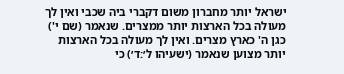ישראל יותר מחברון משום דקברי ביה שכבי ואין לך מעולה בכל הארצות יותר ממצרים. שנאמר (שם י') כגן ה' כארץ מצרים. ואין לך מעולה בכל הארצות יותר מצוען שנאמר (ישעיהו ל׳:ד׳) כי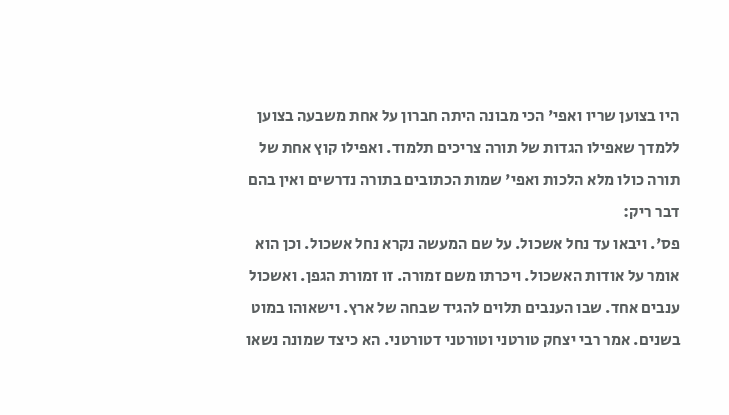היו בצוען שריו ואפי' הכי מבונה היתה חברון על אחת משבעה בצוען ללמדך שאפילו הגדות של תורה צריכים תלמוד. ואפילו קוץ אחת של תורה כולו מלא הלכות ואפי' שמות הכתובים בתורה נדרשים ואין בהם דבר ריק:
פס'. ויבאו עד נחל אשכול. על שם המעשה נקרא נחל אשכול. וכן הוא אומר על אודות האשכול. ויכרתו משם זמורה. זו זמורת הגפן. ואשכול ענבים אחד. שבו הענבים תלוים להגיד שבחה של ארץ. וישאוהו במוט בשנים. אמר רבי יצחק טורטני וטורטני דטורטני. הא כיצד שמונה נשאו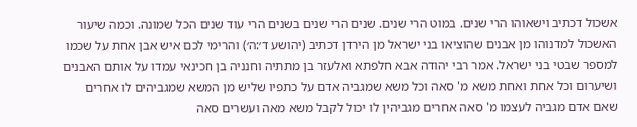אשכול דכתיב וישאוהו הרי שנים. במוט הרי שנים. שנים הרי שנים בשנים הרי עוד שנים הכל שמונה. וכמה שיעור האשכול למדנוהו מן אבנים שהוציאו בני ישראל מן הירדן דכתיב (יהושע ד׳:ה׳) והרימי לכם איש אבן אחת על שכמו למספר שבטי בני ישראל. אמר רבי יהודה אבא חלפתא ואלעזר בן מתתיה וחנניה בן חכינאי עמדו על אותם האבנים ושיערום וכל אחת ואחת משא מ' סאה וכל משא שמגביה אדם על כתפיו שליש מן המשא שמגביהים לו אחרים שאם אדם מגביה לעצמו מ' סאה אחרים מגביהין לו יכול לקבל משא מאה ועשרים סאה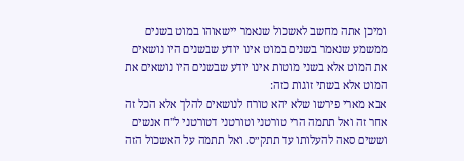ומיכן אתה מחשב לאשכול שנאמר יישאוהו במוט בשנים ממשמע שנאמר בשנים במוט אינו יודע שבשנים היו נושאים את המוט אלא בשני מוטות אינו יודע שבשנים היו נושאים את המוט אלא בשתי זוגות כזה:
אבא מארי פירשו שלא יהא טורח לנושאים להלך אלא הכל זה אחר זה ואל תתמה הרי טורטני וטורטני דטורטני ל''ח אנשים וששים סאה להעלותו עד תתק״ס. ואל תתמה על האשכול הזה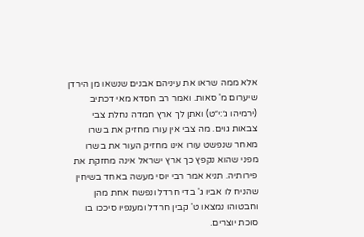אלא ממה שראו את עיניהם אבנים שנשאו מן הירדן שיערום מ' סאות. ואמר רב חסדא מאי דכתיב (ירמיהו ג׳:י״ט) ואתן לך ארץ חמדה נחלת צבי צבאות גוים. מה צבי אין עורו מחזיק את בשרו מאחר שנפשט עורו אינו מחזיק העור את בשרו מפני שהוא נקפץ כך ארץ ישראל אינה מחזקת את פירותיה. תניא אמר רבי יוסי מעשה באחד בשיחין שהניח לו אביו ג' בדי חרדל ונפשח אחת מהן וחבטוהו נמצאו ט' קבין חרדל ומענפיו סיככו בו סוכת יוצרים.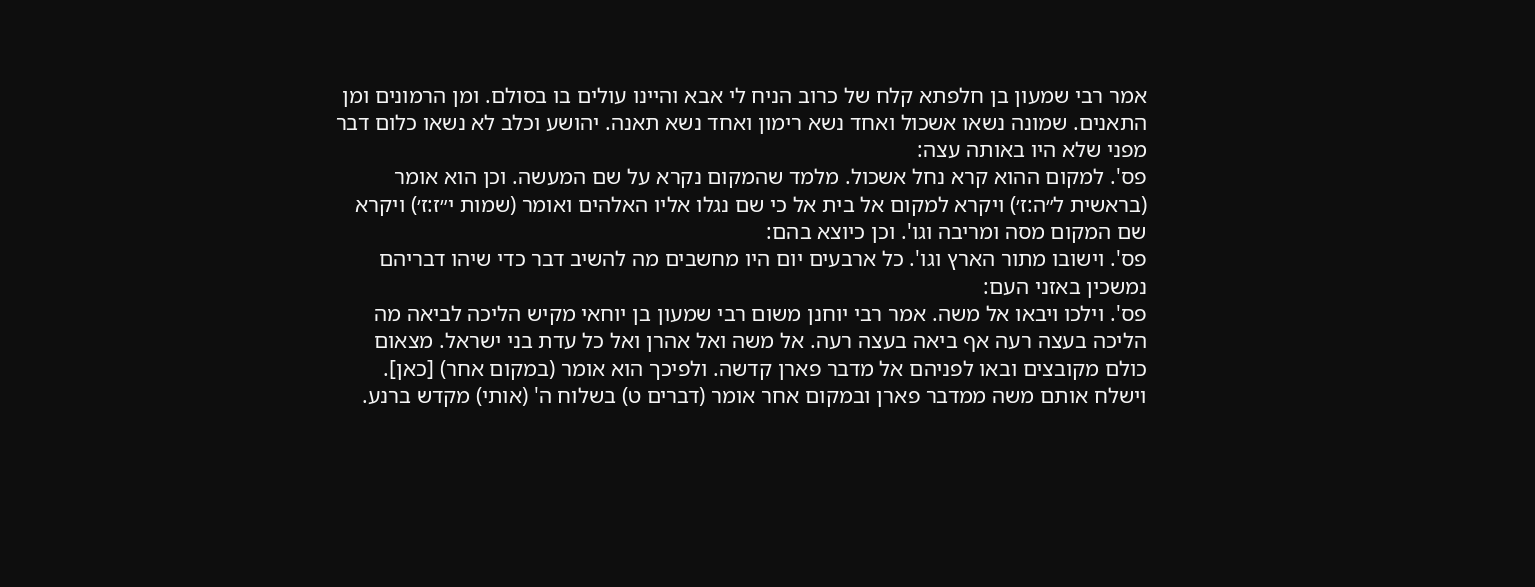אמר רבי שמעון בן חלפתא קלח של כרוב הניח לי אבא והיינו עולים בו בסולם. ומן הרמונים ומן התאנים. שמונה נשאו אשכול ואחד נשא רימון ואחד נשא תאנה. יהושע וכלב לא נשאו כלום דבר מפני שלא היו באותה עצה:
פס'. למקום ההוא קרא נחל אשכול. מלמד שהמקום נקרא על שם המעשה. וכן הוא אומר (בראשית ל״ה:ז׳) ויקרא למקום אל בית אל כי שם נגלו אליו האלהים ואומר (שמות י״ז:ז׳) ויקרא שם המקום מסה ומריבה וגו'. וכן כיוצא בהם:
פס'. וישובו מתור הארץ וגו'. כל ארבעים יום היו מחשבים מה להשיב דבר כדי שיהו דבריהם נמשכין באזני העם:
פס'. וילכו ויבאו אל משה. אמר רבי יוחנן משום רבי שמעון בן יוחאי מקיש הליכה לביאה מה הליכה בעצה רעה אף ביאה בעצה רעה. אל משה ואל אהרן ואל כל עדת בני ישראל. מצאום כולם מקובצים ובאו לפניהם אל מדבר פארן קדשה. ולפיכך הוא אומר (במקום אחר) [כאן]. וישלח אותם משה ממדבר פארן ובמקום אחר אומר (דברים ט) בשלוח ה' (אותי) מקדש ברנע.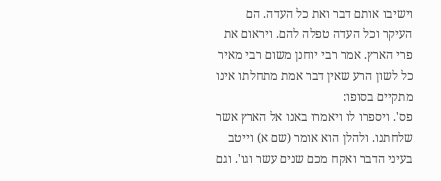וישיבו אותם דבר ואת כל העדה. הם העיקר וכל העדה טפלה להם. ויראום את פרי הארץ. אמר רבי יוחנן משום רבי מאיר כל לשון הרע שאין דבר אמת מתחלתו אינו מתקיים בסופו:
פס'. ויספרו לו ויאמרו באנו אל הארץ אשר שלחתנו. ולהלן הוא אומר (שם א) וייטב בעיני הדבר ואקח מכם שנים עשר וגו'. וגם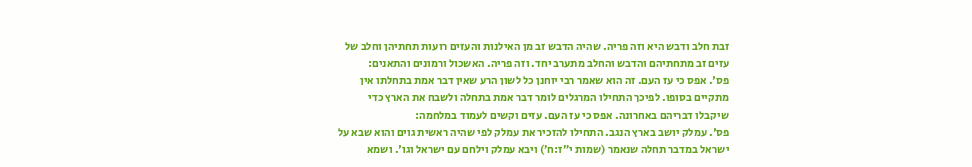זבת חלב ודבש היא וזה פריה. שהיה הדבש זב מן האילנות והעזים רועות תחתיהן וחלב של עזים זב מתחתיהם והדבש והחלב מתערב יחד. וזה פריה. האשכול ורמונים והתאנים:
פס'. אפס כי עז העם. זה הוא שאמר רבי יוחנן כל לשון הרע שאין דבר אמת בתחלתו אין מתקיים בסופו. לפיכך התחילו המרגלים לומר דבר אמת בתחלה ולשבח את הארץ כדי שיקבלו דבריהם באחרונה. אפס כי עז העם. עזים וקשים לעמוד במלחמה:
פס'. עמלק יושב בארץ הנגב. התחילו להזכיר את עמלק לפי שהיה ראשית גוים והוא שבא על ישראל במדבר תחלה שנאמר (שמות י״ז:ח׳) ויבא עמלק וילחם עם ישראל וגו'. ושמא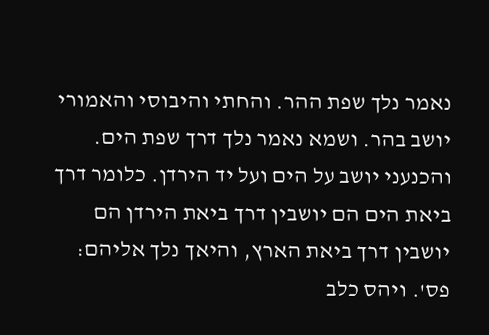נאמר נלך שפת ההר. והחתי והיבוסי והאמורי יושב בהר. ושמא נאמר נלך דרך שפת הים. והכנעני יושב על הים ועל יד הירדן. כלומר דרך ביאת הים הם יושבין דרך ביאת הירדן הם יושבין דרך ביאת הארץ, והיאך נלך אליהם:
פס'. ויהס כלב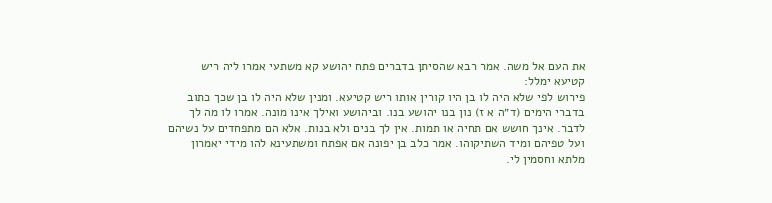את העם אל משה. אמר רבא שהסיתן בדברים פתח יהושע קא משתעי אמרו ליה ריש קטיעא ימלל:
פירוש לפי שלא היה לו בן היו קורין אותו ריש קטיעא. ומנין שלא היה לו בן שכך כתוב בדברי הימים (ד״ה א ז) נון בנו יהושע בנו. וביהושע ואילך אינו מונה. אמרו לו מה לך לדבר. אינך חושש אם תחיה או תמות. אין לך בנים ולא בנות. אלא הם מתפחדים על נשיהם ועל טפיהם ומיד השתיקוהו. אמר כלב בן יפונה אם אפתח ומשתעינא להו מידי יאמרון מלתא וחסמין לי.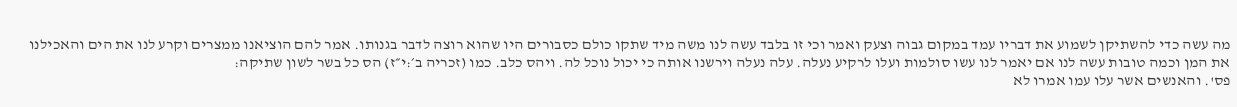מה עשה כדי להשתיקן לשמוע את דבריו עמד במקום גבוה וצעק ואמר וכי זו בלבד עשה לנו משה מיד שתקו כולם כסבורים היו שהוא רוצה לדבר בגנותו. אמר להם הוציאנו ממצרים וקרע לנו את הים והאכילנו את המן וכמה טובות עשה לנו אם יאמר לנו עשו סולמות ועלו לרקיע נעלה. עלה נעלה וירשנו אותה כי יכול נוכל לה. ויהס כלב. כמו (זכריה ב׳:י״ז) הס כל בשר לשון שתיקה:
פס'. והאנשים אשר עלו עמו אמרו לא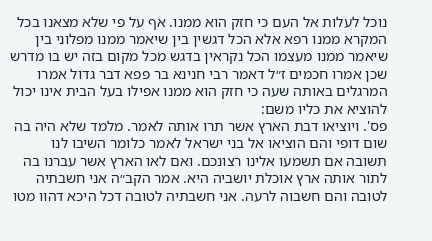נוכל לעלות אל העם כי חזק הוא ממנו. אף על פי שלא מצאנו בכל המקרא ממנו רפא אלא הכל דגשין בין שיאמר ממנו מפלוני בין שיאמר ממנו מעצמו הכל נקראין בדגש מכל מקום בזה יש בו מדרש שכן אמרו חכמים ז״ל דאמר רבי חנינא בר פפא דבר גדול אמרו המרגלים באותה שעה כי חזק הוא ממנו אפילו בעל הבית אינו יכול להוציא את כליו משם:
פס'. ויוציאו דבת הארץ אשר תרו אותה לאמר. מלמד שלא היה בה שום דופי והם הוציאו אל בני ישראל לאמר כלומר השיבו לנו תשובה אם תשמעו אלינו רצונכם. ואם לאו הארץ אשר עברנו בה לתור אותה ארץ אוכלת יושביה היא. אמר הקב״ה אני חשבתיה לטובה והם חשבוה לרעה. אני חשבתיה לטובה דכל היכא דהוו מטו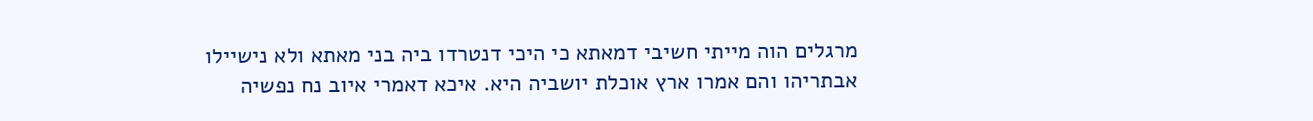מרגלים הוה מייתי חשיבי דמאתא כי היכי דנטרדו ביה בני מאתא ולא נישיילו אבתריהו והם אמרו ארץ אוכלת יושביה היא. איכא דאמרי איוב נח נפשיה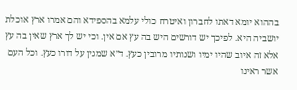בההוא יומא דאתו לחברון ואיטרח כולי עלמא בהספידא והם אמרו ארץ אוכלת יושביה היא. לפיכך יש דורשים היש בה עץ אם אין. וכי יש לך ארץ שאין בה עץ אלא זה איוב שהיו ימיו ושנותיו מרובין כעץ. ד״א שמגין על דורו כעץ. וכל העם אשר ראינו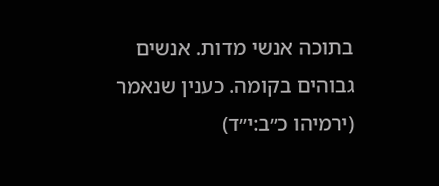בתוכה אנשי מדות. אנשים גבוהים בקומה. כענין שנאמר (ירמיהו כ״ב:י״ד)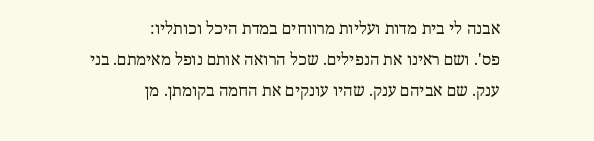אבנה לי בית מדות ועליות מרווחים במדת היכל וכותליו:
פס'. ושם ראינו את הנפילים. שכל הרואה אותם נופל מאימתם. בני ענק. שם אביהם ענק. שהיו עונקים את החמה בקומתן. מן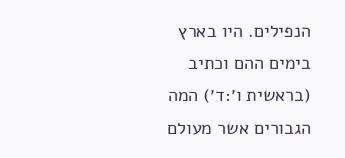הנפילים. היו בארץ בימים ההם וכתיב (בראשית ו׳:ד׳) המה הגבורים אשר מעולם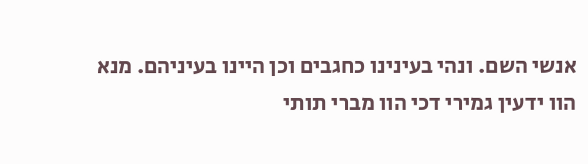אנשי השם. ונהי בעינינו כחגבים וכן היינו בעיניהם. מנא הוו ידעין גמירי דכי הוו מברי תותי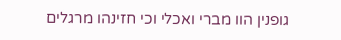גופנין הוו מברי ואכלי וכי חזינהו מרגלים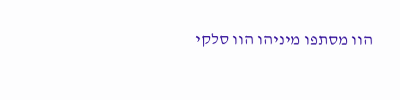הוו מסתפו מיניהו הוו סלקי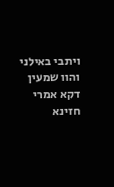ויתבי באילני והוו שמעין דקא אמרי חזינא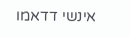אינשי דדאמו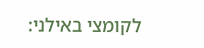לקומצי באילני: